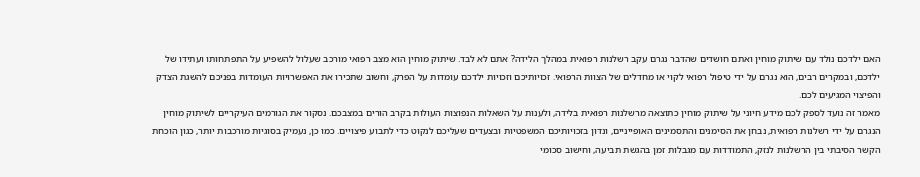האם ילדכם נולד עם שיתוק מוחין ואתם חושדים שהדבר נגרם עקב רשלנות רפואית במהלך הלידה? אתם לא לבד. שיתוק מוחין הוא מצב רפואי מורכב שעלול להשפיע על התפתחותו ועתידו של ילדכם, ובמקרים רבים, הוא נגרם על ידי טיפול רפואי לקוי או מחדלים של הצוות הרפואי. זכויותיכם וזכויות ילדכם עומדות על הפרק, וחשוב שתכירו את האפשרויות העומדות בפניכם להשגת הצדק והפיצוי המגיעים לכם.
מאמר זה נועד לספק לכם מידע חיוני על שיתוק מוחין כתוצאה מרשלנות רפואית בלידה, ולענות על השאלות הנפוצות העולות בקרב הורים במצבכם. נסקור את הגורמים העיקריים לשיתוק מוחין הנגרם על ידי רשלנות רפואית, נבחן את הסימנים והתסמינים האופייניים, ונדון בזכויותיכם המשפטיות ובצעדים שעליכם לנקוט כדי לתבוע פיצויים. כמו כן, נעמיק בסוגיות מורכבות יותר, כגון הוכחת הקשר הסיבתי בין הרשלנות לנזק, התמודדות עם מגבלות זמן בהגשת תביעה, וחישוב סכומי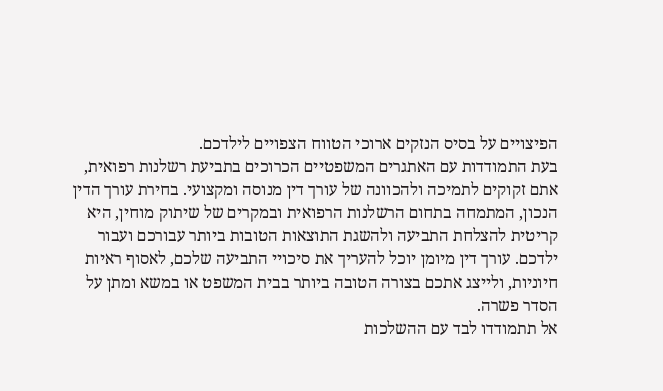הפיצויים על בסיס הנזקים ארוכי הטווח הצפויים לילדכם.
בעת התמודדות עם האתגרים המשפטיים הכרוכים בתביעת רשלנות רפואית, אתם זקוקים לתמיכה ולהכוונה של עורך דין מנוסה ומקצועי. בחירת עורך הדין הנכון, המתמחה בתחום הרשלנות הרפואית ובמקרים של שיתוק מוחין, היא קריטית להצלחת התביעה ולהשגת התוצאות הטובות ביותר עבורכם ועבור ילדכם. עורך דין מיומן יוכל להעריך את סיכויי התביעה שלכם, לאסוף ראיות חיוניות, ולייצג אתכם בצורה הטובה ביותר בבית המשפט או במשא ומתן על הסדר פשרה.
אל תתמודדו לבד עם ההשלכות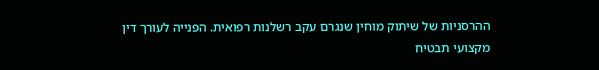ההרסניות של שיתוק מוחין שנגרם עקב רשלנות רפואית. הפנייה לעורך דין מקצועי תבטיח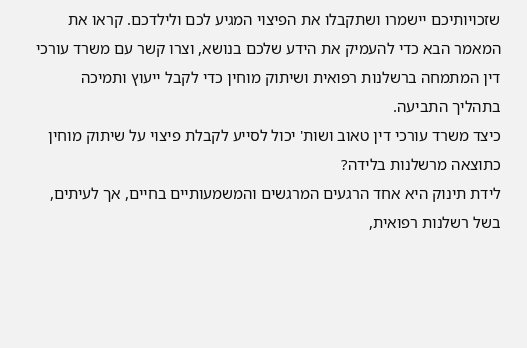שזכויותיכם יישמרו ושתקבלו את הפיצוי המגיע לכם ולילדכם. קראו את המאמר הבא כדי להעמיק את הידע שלכם בנושא, וצרו קשר עם משרד עורכי דין המתמחה ברשלנות רפואית ושיתוק מוחין כדי לקבל ייעוץ ותמיכה בתהליך התביעה.
כיצד משרד עורכי דין טאוב ושות' יכול לסייע לקבלת פיצוי על שיתוק מוחין כתוצאה מרשלנות בלידה?
לידת תינוק היא אחד הרגעים המרגשים והמשמעותיים בחיים, אך לעיתים, בשל רשלנות רפואית,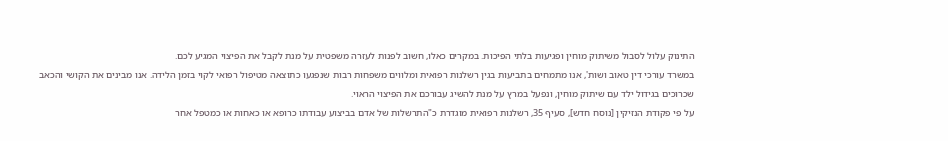התינוק עלול לסבול משיתוק מוחין ופגיעות בלתי הפיכות. במקרים כאלו, חשוב לפנות לעזרה משפטית על מנת לקבל את הפיצוי המגיע לכם.
במשרד עורכי דין טאוב ושות', אנו מתמחים בתביעות בגין רשלנות רפואית ומלווים משפחות רבות שנפגעו כתוצאה מטיפול רפואי לקוי בזמן הלידה. אנו מבינים את הקושי והכאב שכרוכים בגידול ילד עם שיתוק מוחין, ונפעל במרץ על מנת להשיג עבורכם את הפיצוי הראוי.
על פי פקודת הנזיקין [נוסח חדש], סעיף 35, רשלנות רפואית מוגדרת כ"התרשלות של אדם בביצוע עבודתו כרופא או כאחות או כמטפל אחר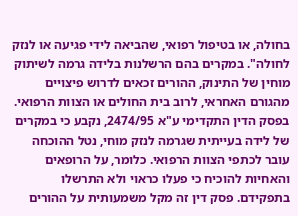בחולה, או בטיפול רפואי, שהביאה לידי פגיעה או לנזק לחולה". במקרים בהם הרשלנות בלידה גרמה לשיתוק מוחין של התינוק, ההורים זכאים לדרוש פיצויים מהגורם האחראי, לרוב בית החולים או הצוות הרפואי.
בפסק הדין התקדימי ע"א 2474/95, נקבע כי במקרים של לידה בעייתית שגרמה לנזק מוחי, נטל ההוכחה עובר לכתפי הצוות הרפואי. כלומר, על הרופאים והאחיות להוכיח כי פעלו כראוי ולא התרשלו בתפקידם. פסק דין זה מקל משמעותית על ההורים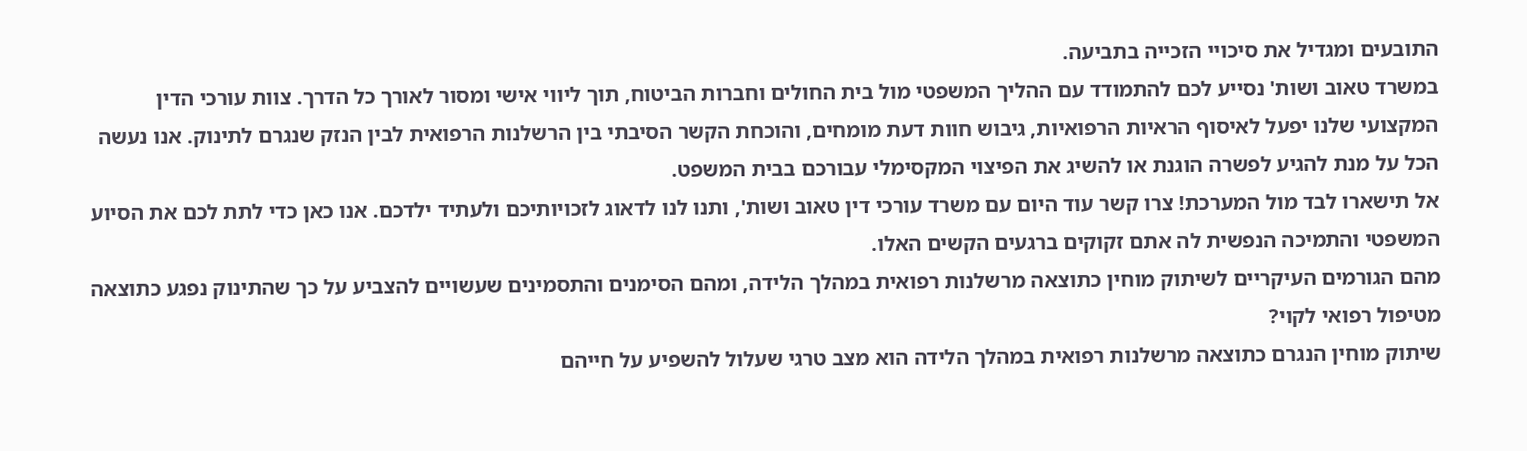התובעים ומגדיל את סיכויי הזכייה בתביעה.
במשרד טאוב ושות' נסייע לכם להתמודד עם ההליך המשפטי מול בית החולים וחברות הביטוח, תוך ליווי אישי ומסור לאורך כל הדרך. צוות עורכי הדין המקצועי שלנו יפעל לאיסוף הראיות הרפואיות, גיבוש חוות דעת מומחים, והוכחת הקשר הסיבתי בין הרשלנות הרפואית לבין הנזק שנגרם לתינוק. אנו נעשה הכל על מנת להגיע לפשרה הוגנת או להשיג את הפיצוי המקסימלי עבורכם בבית המשפט.
אל תישארו לבד מול המערכת! צרו קשר עוד היום עם משרד עורכי דין טאוב ושות', ותנו לנו לדאוג לזכויותיכם ולעתיד ילדכם. אנו כאן כדי לתת לכם את הסיוע המשפטי והתמיכה הנפשית לה אתם זקוקים ברגעים הקשים האלו.
מהם הגורמים העיקריים לשיתוק מוחין כתוצאה מרשלנות רפואית במהלך הלידה, ומהם הסימנים והתסמינים שעשויים להצביע על כך שהתינוק נפגע כתוצאה מטיפול רפואי לקוי?
שיתוק מוחין הנגרם כתוצאה מרשלנות רפואית במהלך הלידה הוא מצב טרגי שעלול להשפיע על חייהם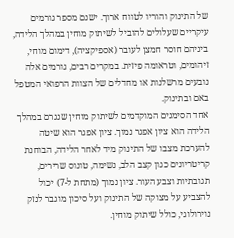של התינוק והוריו לטווח ארוך. ישנם מספר גורמים עיקריים שעלולים להוביל לשיתוק מוחין במהלך הלידה, ביניהם חוסר חמצן לעובר (אספיקציה), דימום מוחי, זיהומים, וטראומה פיזית. במקרים רבים, גורמים אלה נובעים מרשלנות או מחדלים של הצוות הרפואי המטפל באם ובתינוק.
אחד הסימנים המוקדמים לשיתוק מוחין שנגרם במהלך הלידה הוא ציון אפגר נמוך. ציון אפגר הוא שיטה להערכת מצבו של התינוק מיד לאחר הלידה, הבוחנת קריטריונים כגון קצב הלב, נשימה, טונוס שרירים, תגובתיות וצבע העור. ציון נמוך (מתחת ל-7) יכול להצביע על מצוקה של התינוק ועל סיכון מוגבר לנזק נוירולוגי, כולל שיתוק מוחין.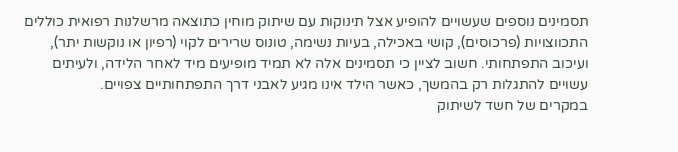תסמינים נוספים שעשויים להופיע אצל תינוקות עם שיתוק מוחין כתוצאה מרשלנות רפואית כוללים התכווצויות (פרכוסים), קושי באכילה, בעיות נשימה, טונוס שרירים לקוי (רפיון או נוקשות יתר), ועיכוב התפתחותי. חשוב לציין כי תסמינים אלה לא תמיד מופיעים מיד לאחר הלידה, ולעיתים עשויים להתגלות רק בהמשך, כאשר הילד אינו מגיע לאבני דרך התפתחותיים צפויים.
במקרים של חשד לשיתוק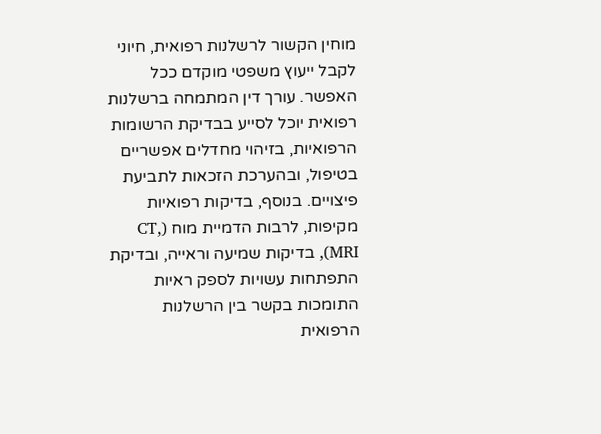מוחין הקשור לרשלנות רפואית, חיוני לקבל ייעוץ משפטי מוקדם ככל האפשר. עורך דין המתמחה ברשלנות רפואית יוכל לסייע בבדיקת הרשומות הרפואיות, בזיהוי מחדלים אפשריים בטיפול, ובהערכת הזכאות לתביעת פיצויים. בנוסף, בדיקות רפואיות מקיפות, לרבות הדמיית מוח (CT, MRI), בדיקות שמיעה וראייה, ובדיקת התפתחות עשויות לספק ראיות התומכות בקשר בין הרשלנות הרפואית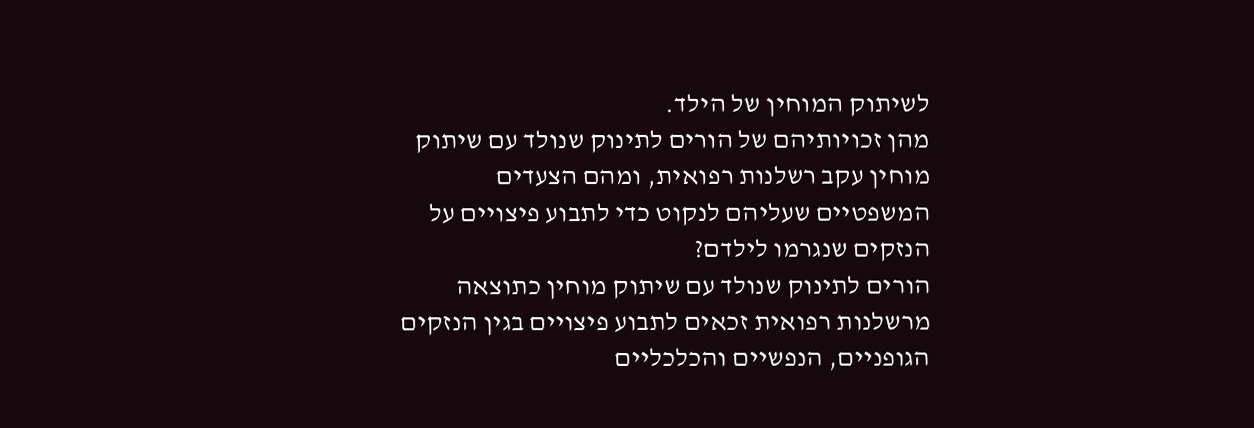לשיתוק המוחין של הילד.
מהן זכויותיהם של הורים לתינוק שנולד עם שיתוק מוחין עקב רשלנות רפואית, ומהם הצעדים המשפטיים שעליהם לנקוט כדי לתבוע פיצויים על הנזקים שנגרמו לילדם?
הורים לתינוק שנולד עם שיתוק מוחין כתוצאה מרשלנות רפואית זכאים לתבוע פיצויים בגין הנזקים הגופניים, הנפשיים והכלכליים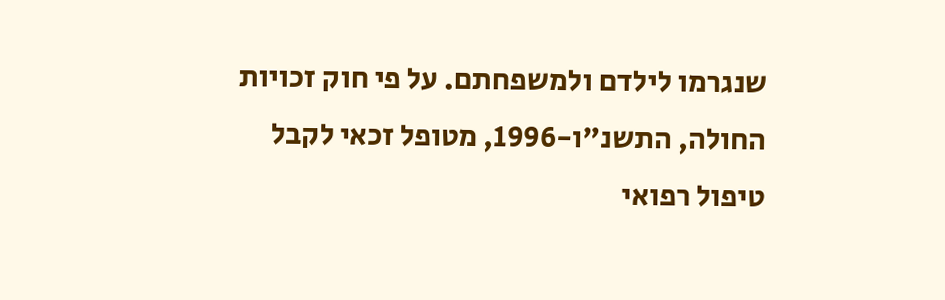שנגרמו לילדם ולמשפחתם. על פי חוק זכויות החולה, התשנ"ו-1996, מטופל זכאי לקבל טיפול רפואי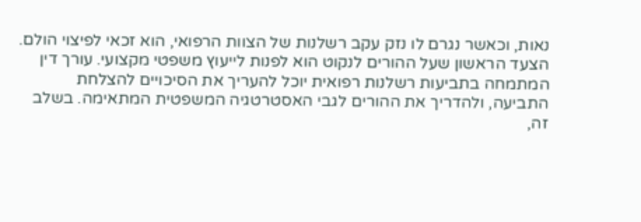נאות, וכאשר נגרם לו נזק עקב רשלנות של הצוות הרפואי, הוא זכאי לפיצוי הולם.
הצעד הראשון שעל ההורים לנקוט הוא לפנות לייעוץ משפטי מקצועי. עורך דין המתמחה בתביעות רשלנות רפואית יוכל להעריך את הסיכויים להצלחת התביעה, ולהדריך את ההורים לגבי האסטרטגיה המשפטית המתאימה. בשלב זה,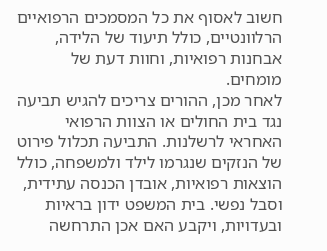חשוב לאסוף את כל המסמכים הרפואיים הרלוונטיים, כולל תיעוד של הלידה, אבחנות רפואיות, וחוות דעת של מומחים.
לאחר מכן, ההורים צריכים להגיש תביעה נגד בית החולים או הצוות הרפואי האחראי לרשלנות. התביעה תכלול פירוט של הנזקים שנגרמו לילד ולמשפחה, כולל הוצאות רפואיות, אובדן הכנסה עתידית, וסבל נפשי. בית המשפט ידון בראיות ובעדויות, ויקבע האם אכן התרחשה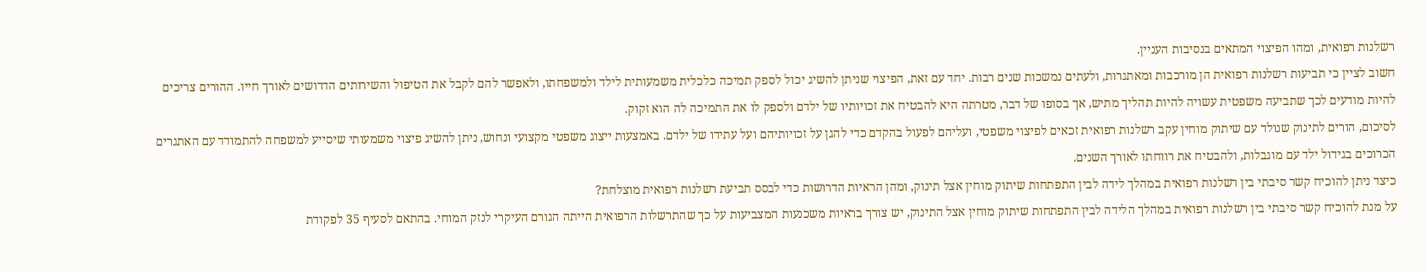רשלנות רפואית, ומהו הפיצוי המתאים בנסיבות העניין.
חשוב לציין כי תביעות רשלנות רפואית הן מורכבות ומאתגרות, ולעתים נמשכות שנים רבות. יחד עם זאת, הפיצוי שניתן להשיג יכול לספק תמיכה כלכלית משמעותית לילד ולמשפחתו, ולאפשר להם לקבל את הטיפול והשירותים הדרושים לאורך חייו. ההורים צריכים להיות מודעים לכך שתביעה משפטית עשויה להיות תהליך מתיש, אך בסופו של דבר, מטרתה היא להבטיח את זכויותיו של ילדם ולספק לו את התמיכה לה הוא זקוק.
לסיכום, הורים לתינוק שנולד עם שיתוק מוחין עקב רשלנות רפואית זכאים לפיצוי משפטי, ועליהם לפעול בהקדם כדי להגן על זכויותיהם ועל עתידו של ילדם. באמצעות ייצוג משפטי מקצועי ונחוש, ניתן להשיג פיצוי משמעותי שיסייע למשפחה להתמודד עם האתגרים הכרוכים בגידול ילד עם מוגבלות, ולהבטיח את רווחתו לאורך השנים.
כיצד ניתן להוכיח קשר סיבתי בין רשלנות רפואית במהלך לידה לבין התפתחות שיתוק מוחין אצל תינוק, ומהן הראיות הדרושות כדי לבסס תביעת רשלנות רפואית מוצלחת?
על מנת להוכיח קשר סיבתי בין רשלנות רפואית במהלך הלידה לבין התפתחות שיתוק מוחין אצל התינוק, יש צורך בראיות משכנעות המצביעות על כך שהתרשלות הרפואית הייתה הגורם העיקרי לנזק המוחי. בהתאם לסעיף 35 לפקודת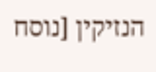הנזיקין [נוסח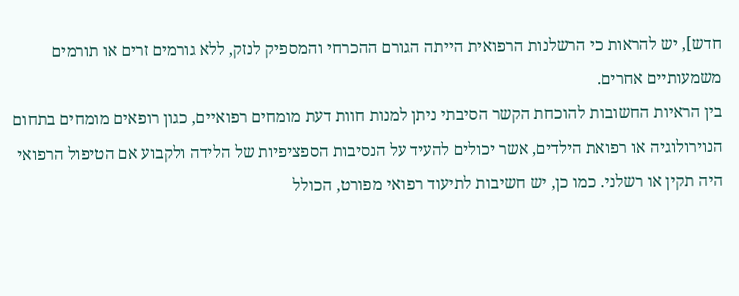חדש], יש להראות כי הרשלנות הרפואית הייתה הגורם ההכרחי והמספיק לנזק, ללא גורמים זרים או תורמים משמעותיים אחרים.
בין הראיות החשובות להוכחת הקשר הסיבתי ניתן למנות חוות דעת מומחים רפואיים, כגון רופאים מומחים בתחום הנוירולוגיה או רפואת הילדים, אשר יכולים להעיד על הנסיבות הספציפיות של הלידה ולקבוע אם הטיפול הרפואי היה תקין או רשלני. כמו כן, יש חשיבות לתיעוד רפואי מפורט, הכולל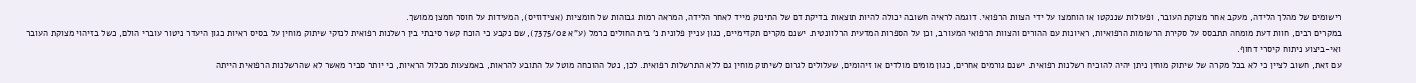רישומים של מהלך הלידה, מעקב אחר מצוקת העובר, ופעולות שננקטו או הוחמצו על ידי הצוות הרפואי. דוגמה לראיה חשובה יכולה להיות תוצאות בדיקת דם של התינוק מייד לאחר הלידה, המראה רמות גבוהות של חומציות (אצידוזיס), המעידות על חוסר חמצן ממושך.
במקרים רבים, חוות דעת מומחה תתבסס על סקירת הרשומות הרפואיות, ראיונות עם ההורים והצוות הרפואי המעורב, וכן על הספרות המדעית הרלוונטית. ישנם מקרים תקדימיים, כגון עניין פלונית נ' בית החולים כרמל (ע"א 7375/02), שם נקבע כי הוכח קשר סיבתי בין רשלנות רפואית לנזקי שיתוק מוחין על בסיס ראיות כגון היעדר ניטור עוברי הולם, כשל בזיהוי מצוקת העובר ואי-ביצוע ניתוח קיסרי דחוף.
עם זאת, חשוב לציין כי לא בכל מקרה של שיתוק מוחין ניתן יהיה להוכיח רשלנות רפואית. ישנם גורמים אחרים, כגון מומים מולדים או זיהומים, שעלולים לגרום לשיתוק מוחין גם ללא התרשלות רפואית. לכן, נטל ההוכחה מוטל על התובע להראות, באמצעות מכלול הראיות, כי יותר סביר מאשר לא שהרשלנות הרפואית הייתה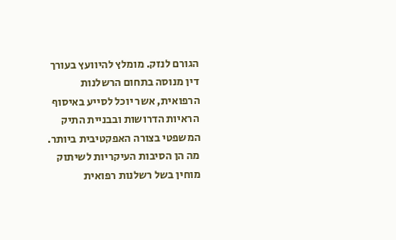הגורם לנזק. מומלץ להיוועץ בעורך דין מנוסה בתחום הרשלנות הרפואית, אשר יוכל לסייע באיסוף הראיות הדרושות ובבניית התיק המשפטי בצורה האפקטיבית ביותר.
מה הן הסיבות העיקריות לשיתוק מוחין בשל רשלנות רפואית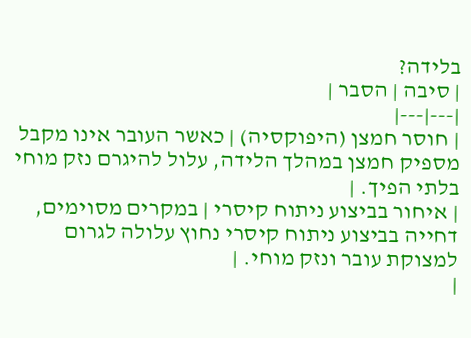בלידה?
| סיבה | הסבר |
|---|---|
| חוסר חמצן (היפוקסיה) | כאשר העובר אינו מקבל מספיק חמצן במהלך הלידה, עלול להיגרם נזק מוחי בלתי הפיך. |
| איחור בביצוע ניתוח קיסרי | במקרים מסוימים, דחייה בביצוע ניתוח קיסרי נחוץ עלולה לגרום למצוקת עובר ונזק מוחי. |
|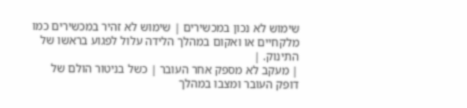שימוש לא נכון במכשירים | שימוש לא זהיר במכשירים כמו מלקחיים או ואקום במהלך הלידה עלול לפגוע בראשו של התינוק. |
| מעקב לא מספק אחר העובר | כשל בניטור הולם של דופק העובר ומצבו במהלך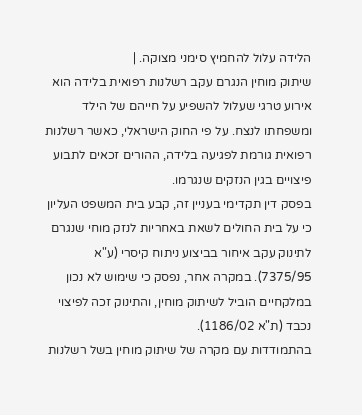הלידה עלול להחמיץ סימני מצוקה. |
שיתוק מוחין הנגרם עקב רשלנות רפואית בלידה הוא אירוע טרגי שעלול להשפיע על חייהם של הילד ומשפחתו לנצח. על פי החוק הישראלי, כאשר רשלנות רפואית גורמת לפגיעה בלידה, ההורים זכאים לתבוע פיצויים בגין הנזקים שנגרמו.
בפסק דין תקדימי בעניין זה, קבע בית המשפט העליון כי על בית החולים לשאת באחריות לנזק מוחי שנגרם לתינוק עקב איחור בביצוע ניתוח קיסרי (ע"א 7375/95). במקרה אחר, נפסק כי שימוש לא נכון במלקחיים הוביל לשיתוק מוחין, והתינוק זכה לפיצוי נכבד (ת"א 1186/02).
בהתמודדות עם מקרה של שיתוק מוחין בשל רשלנות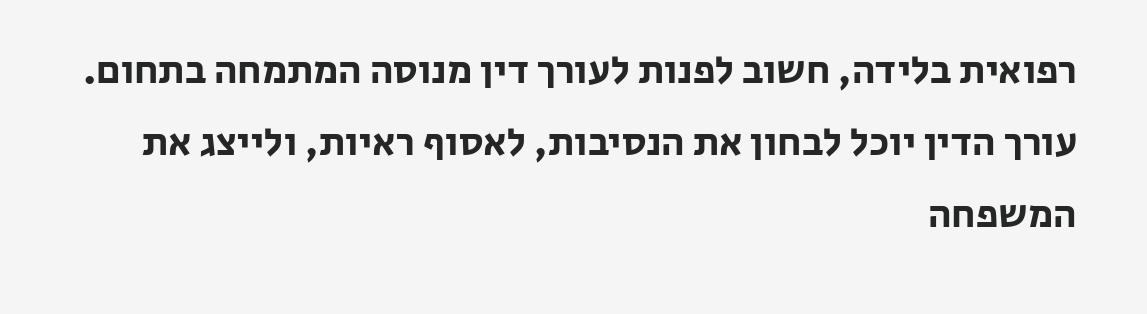רפואית בלידה, חשוב לפנות לעורך דין מנוסה המתמחה בתחום. עורך הדין יוכל לבחון את הנסיבות, לאסוף ראיות, ולייצג את המשפחה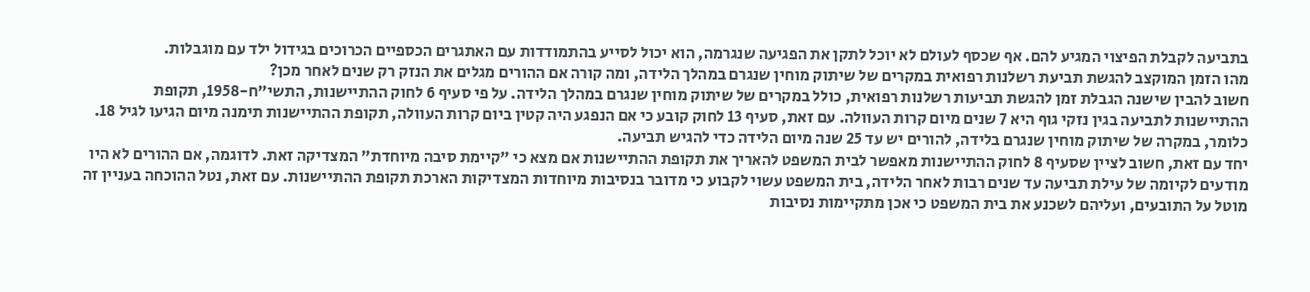בתביעה לקבלת הפיצוי המגיע להם. אף שכסף לעולם לא יוכל לתקן את הפגיעה שנגרמה, הוא יכול לסייע בהתמודדות עם האתגרים הכספיים הכרוכים בגידול ילד עם מוגבלות.
מהו הזמן המוקצב להגשת תביעת רשלנות רפואית במקרים של שיתוק מוחין שנגרם במהלך הלידה, ומה קורה אם ההורים מגלים את הנזק רק שנים לאחר מכן?
חשוב להבין שישנה הגבלת זמן להגשת תביעות רשלנות רפואית, כולל במקרים של שיתוק מוחין שנגרם במהלך הלידה. על פי סעיף 6 לחוק ההתיישנות, התשי"ח-1958, תקופת ההתיישנות לתביעה בגין נזקי גוף היא 7 שנים מיום קרות העוולה. עם זאת, סעיף 13 לחוק קובע כי אם הנפגע היה קטין ביום קרות העוולה, תקופת ההתיישנות תימנה מיום הגיעו לגיל 18. כלומר, במקרה של שיתוק מוחין שנגרם בלידה, להורים יש עד 25 שנה מיום הלידה כדי להגיש תביעה.
יחד עם זאת, חשוב לציין שסעיף 8 לחוק ההתיישנות מאפשר לבית המשפט להאריך את תקופת ההתיישנות אם מצא כי "קיימת סיבה מיוחדת" המצדיקה זאת. לדוגמה, אם ההורים לא היו מודעים לקיומה של עילת תביעה עד שנים רבות לאחר הלידה, בית המשפט עשוי לקבוע כי מדובר בנסיבות מיוחדות המצדיקות הארכת תקופת ההתיישנות. עם זאת, נטל ההוכחה בעניין זה מוטל על התובעים, ועליהם לשכנע את בית המשפט כי אכן מתקיימות נסיבות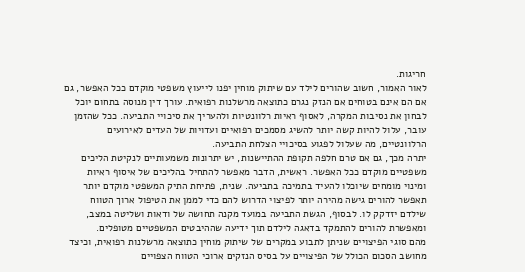חריגות.
לאור האמור, חשוב שהורים לילד עם שיתוק מוחין יפנו לייעוץ משפטי מוקדם ככל האפשר, גם אם הם אינם בטוחים אם הנזק נגרם כתוצאה מרשלנות רפואית. עורך דין מנוסה בתחום יוכל לבחון את נסיבות המקרה, לאסוף ראיות רלוונטיות ולהעריך את סיכויי התביעה. ככל שהזמן עובר, עלול להיות קשה יותר להשיג מסמכים רפואיים ועדויות של העדים לאירועים הרלוונטיים, מה שעלול לפגוע בסיכויי הצלחת התביעה.
יתרה מכך, גם אם טרם חלפה תקופת ההתיישנות, יש יתרונות משמעותיים לנקיטת הליכים משפטיים מוקדם ככל האפשר. ראשית, הדבר מאפשר להתחיל בהליכים של איסוף ראיות ומינוי מומחים שיוכלו להעיד בתמיכה בתביעה. שנית, פתיחת התיק המשפטי מוקדם יותר תאפשר להורים גישה מהירה יותר לפיצוי הדרוש להם כדי לממן את הטיפול ארוך הטווח שילדם יזדקק לו. לבסוף, הגשת התביעה במועד מקנה תחושה של ודאות ושליטה במצב, ומאפשרת להורים להתמקד בדאגה לילדם תוך ידיעה שההיבטים המשפטיים מטופלים.
מהם סוגי הפיצויים שניתן לתבוע במקרים של שיתוק מוחין כתוצאה מרשלנות רפואית, וכיצד מחושב הסכום הכולל של הפיצויים על בסיס הנזקים ארוכי הטווח הצפויים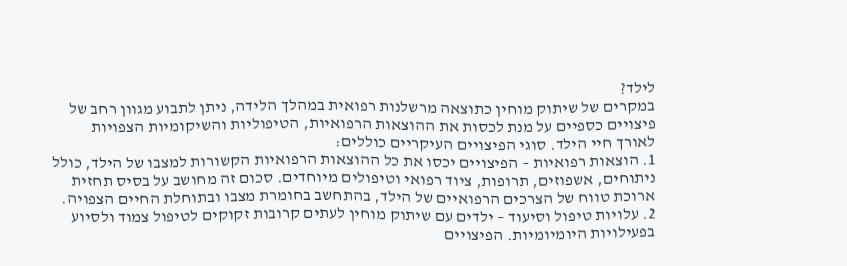לילד?
במקרים של שיתוק מוחין כתוצאה מרשלנות רפואית במהלך הלידה, ניתן לתבוע מגוון רחב של פיצויים כספיים על מנת לכסות את ההוצאות הרפואיות, הטיפוליות והשיקומיות הצפויות לאורך חיי הילד. סוגי הפיצויים העיקריים כוללים:
1. הוצאות רפואיות – הפיצויים יכסו את כל ההוצאות הרפואיות הקשורות למצבו של הילד, כולל ניתוחים, אשפוזים, תרופות, ציוד רפואי וטיפולים מיוחדים. סכום זה מחושב על בסיס תחזית ארוכת טווח של הצרכים הרפואיים של הילד, בהתחשב בחומרת מצבו ובתוחלת החיים הצפויה.
2. עלויות טיפול וסיעוד – ילדים עם שיתוק מוחין לעתים קרובות זקוקים לטיפול צמוד ולסיוע בפעילויות היומיומיות. הפיצויים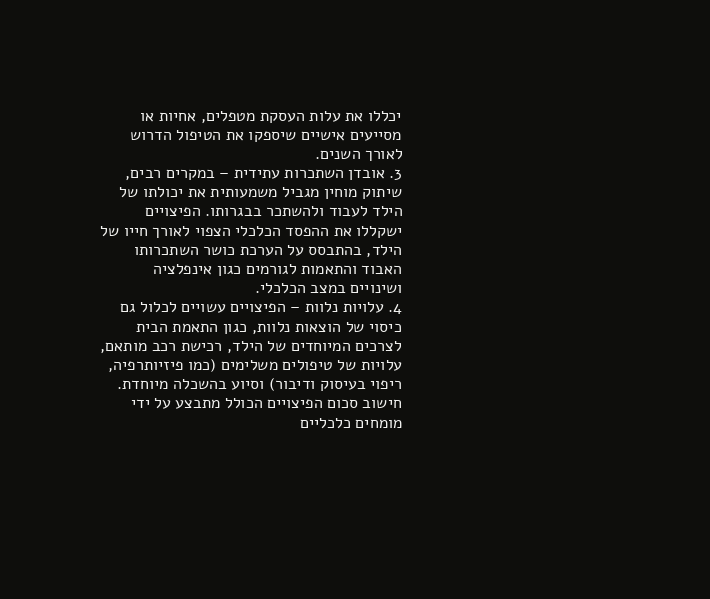יכללו את עלות העסקת מטפלים, אחיות או מסייעים אישיים שיספקו את הטיפול הדרוש לאורך השנים.
3. אובדן השתכרות עתידית – במקרים רבים, שיתוק מוחין מגביל משמעותית את יכולתו של הילד לעבוד ולהשתכר בבגרותו. הפיצויים ישקללו את ההפסד הכלכלי הצפוי לאורך חייו של הילד, בהתבסס על הערכת כושר השתכרותו האבוד והתאמות לגורמים כגון אינפלציה ושינויים במצב הכלכלי.
4. עלויות נלוות – הפיצויים עשויים לכלול גם כיסוי של הוצאות נלוות, כגון התאמת הבית לצרכים המיוחדים של הילד, רכישת רכב מותאם, עלויות של טיפולים משלימים (כמו פיזיותרפיה, ריפוי בעיסוק ודיבור) וסיוע בהשכלה מיוחדת.
חישוב סכום הפיצויים הכולל מתבצע על ידי מומחים כלכליים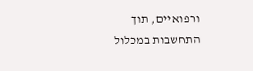ורפואיים, תוך התחשבות במכלול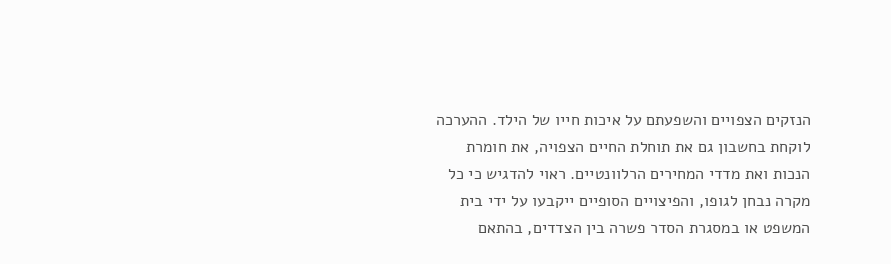הנזקים הצפויים והשפעתם על איכות חייו של הילד. ההערכה לוקחת בחשבון גם את תוחלת החיים הצפויה, את חומרת הנכות ואת מדדי המחירים הרלוונטיים. ראוי להדגיש כי כל מקרה נבחן לגופו, והפיצויים הסופיים ייקבעו על ידי בית המשפט או במסגרת הסדר פשרה בין הצדדים, בהתאם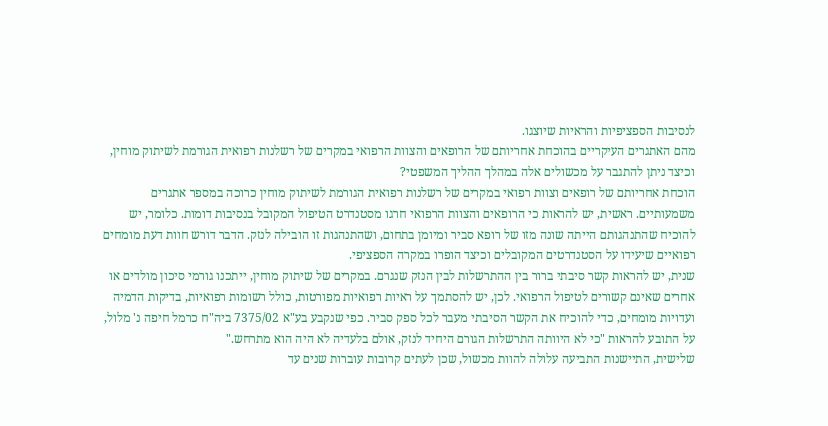לנסיבות הספציפיות והראיות שיוצגו.
מהם האתגרים העיקריים בהוכחת אחריותם של הרופאים והצוות הרפואי במקרים של רשלנות רפואית הגורמת לשיתוק מוחין, וכיצד ניתן להתגבר על מכשולים אלה במהלך ההליך המשפטי?
הוכחת אחריותם של רופאים וצוות רפואי במקרים של רשלנות רפואית הגורמת לשיתוק מוחין כרוכה במספר אתגרים משמעותיים. ראשית, יש להראות כי הרופאים והצוות הרפואי חרגו מסטנדרט הטיפול המקובל בנסיבות דומות. כלומר, יש להוכיח שהתנהגותם הייתה שונה מזו של רופא סביר ומיומן בתחום, ושהתנהגות זו הובילה לנזק. הדבר דורש חוות דעת מומחים רפואיים שיעידו על הסטנדרטים המקובלים וכיצד הופרו במקרה הספציפי.
שנית, יש להראות קשר סיבתי ברור בין ההתרשלות לבין הנזק שנגרם. במקרים של שיתוק מוחין, ייתכנו גורמי סיכון מולדים או אחרים שאינם קשורים לטיפול הרפואי. לכן, יש להסתמך על ראיות רפואיות מפורטות, כולל רשומות רפואיות, בדיקות הדמיה ועדויות מומחים, כדי להוכיח את הקשר הסיבתי מעבר לכל ספק סביר. כפי שנקבע בע"א 7375/02 ביה"ח כרמל חיפה נ' מלול, על התובע להראות "כי לא היוותה התרשלות הגורם היחיד לנזק, אולם בלעדיה לא היה הוא מתרחש."
שלישית, התיישנות התביעה עלולה להוות מכשול, שכן לעתים קרובות עוברות שנים עד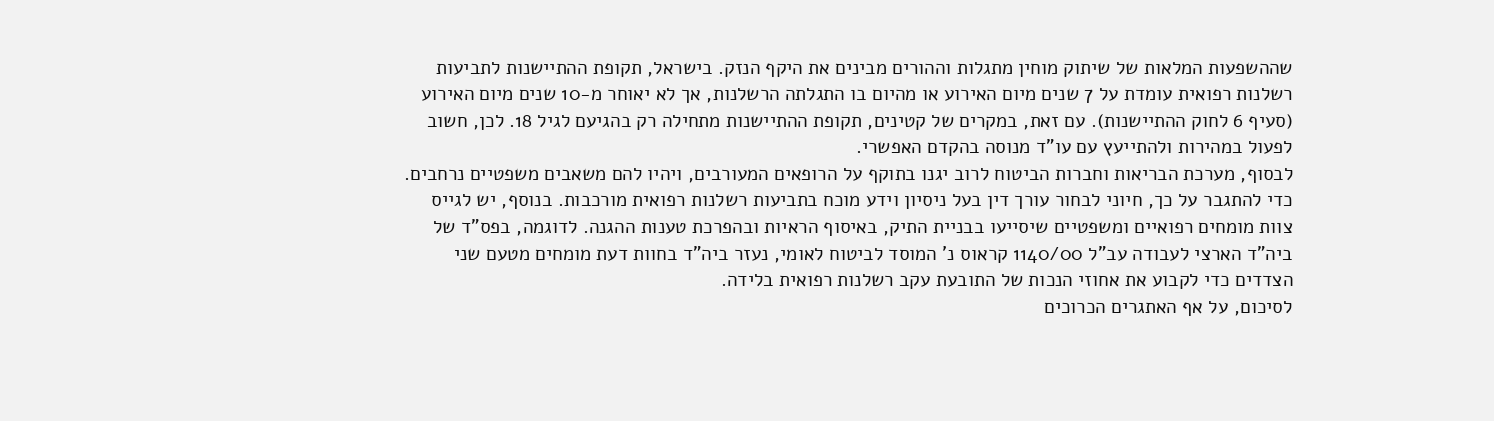שההשפעות המלאות של שיתוק מוחין מתגלות וההורים מבינים את היקף הנזק. בישראל, תקופת ההתיישנות לתביעות רשלנות רפואית עומדת על 7 שנים מיום האירוע או מהיום בו התגלתה הרשלנות, אך לא יאוחר מ-10 שנים מיום האירוע (סעיף 6 לחוק ההתיישנות). עם זאת, במקרים של קטינים, תקופת ההתיישנות מתחילה רק בהגיעם לגיל 18. לכן, חשוב לפעול במהירות ולהתייעץ עם עו"ד מנוסה בהקדם האפשרי.
לבסוף, מערכת הבריאות וחברות הביטוח לרוב יגנו בתוקף על הרופאים המעורבים, ויהיו להם משאבים משפטיים נרחבים. כדי להתגבר על כך, חיוני לבחור עורך דין בעל ניסיון וידע מוכח בתביעות רשלנות רפואית מורכבות. בנוסף, יש לגייס צוות מומחים רפואיים ומשפטיים שיסייעו בבניית התיק, באיסוף הראיות ובהפרכת טענות ההגנה. לדוגמה, בפס"ד של ביה"ד הארצי לעבודה עב"ל 1140/00 קראוס נ' המוסד לביטוח לאומי, נעזר ביה"ד בחוות דעת מומחים מטעם שני הצדדים כדי לקבוע את אחוזי הנכות של התובעת עקב רשלנות רפואית בלידה.
לסיכום, על אף האתגרים הכרוכים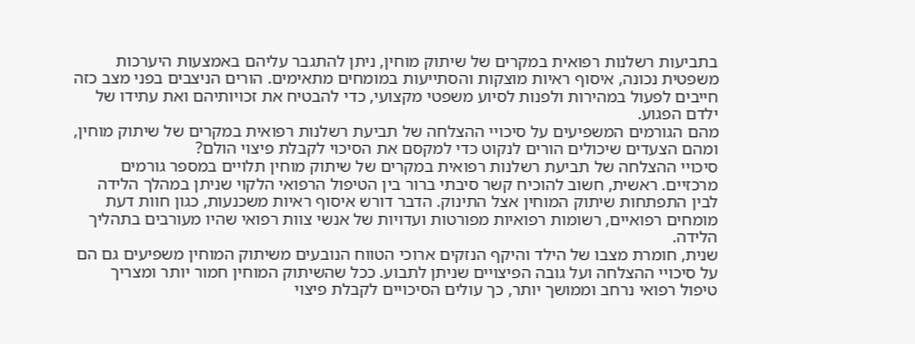בתביעות רשלנות רפואית במקרים של שיתוק מוחין, ניתן להתגבר עליהם באמצעות היערכות משפטית נכונה, איסוף ראיות מוצקות והסתייעות במומחים מתאימים. הורים הניצבים בפני מצב כזה חייבים לפעול במהירות ולפנות לסיוע משפטי מקצועי, כדי להבטיח את זכויותיהם ואת עתידו של ילדם הפגוע.
מהם הגורמים המשפיעים על סיכויי ההצלחה של תביעת רשלנות רפואית במקרים של שיתוק מוחין, ומהם הצעדים שיכולים הורים לנקוט כדי למקסם את הסיכוי לקבלת פיצוי הולם?
סיכויי ההצלחה של תביעת רשלנות רפואית במקרים של שיתוק מוחין תלויים במספר גורמים מרכזיים. ראשית, חשוב להוכיח קשר סיבתי ברור בין הטיפול הרפואי הלקוי שניתן במהלך הלידה לבין התפתחות שיתוק המוחין אצל התינוק. הדבר דורש איסוף ראיות משכנעות, כגון חוות דעת מומחים רפואיים, רשומות רפואיות מפורטות ועדויות של אנשי צוות רפואי שהיו מעורבים בתהליך הלידה.
שנית, חומרת מצבו של הילד והיקף הנזקים ארוכי הטווח הנובעים משיתוק המוחין משפיעים גם הם על סיכויי ההצלחה ועל גובה הפיצויים שניתן לתבוע. ככל שהשיתוק המוחין חמור יותר ומצריך טיפול רפואי נרחב וממושך יותר, כך עולים הסיכויים לקבלת פיצוי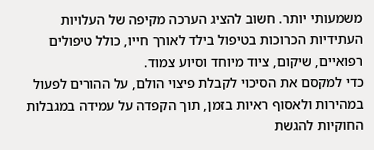משמעותי יותר. חשוב להציג הערכה מקיפה של העלויות העתידיות הכרוכות בטיפול בילד לאורך חייו, כולל טיפולים רפואיים, שיקום, ציוד מיוחד וסיוע צמוד.
כדי למקסם את הסיכוי לקבלת פיצוי הולם, על ההורים לפעול במהירות ולאסוף ראיות בזמן, תוך הקפדה על עמידה במגבלות החוקיות להגשת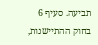תביעה. סעיף 6 בחוק ההתיישנות,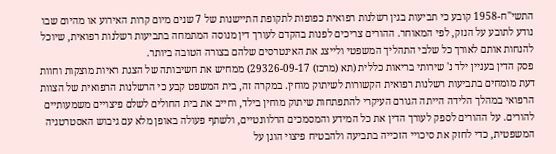התשי"ח-1958 קובע כי תביעות בגין רשלנות רפואית כפופות לתקופת התיישנות של 7 שנים מיום קרות האירוע או מהיום שבו נודע לתובע על הנזק, לפי המאוחר. ההורים צריכים לפנות בהקדם לעורך דין מנוסה המתמחה בתביעות רשלנות רפואית, שיוכל להנחות אותם לאורך כל שלבי התהליך המשפטי ולייצג את האינטרסים שלהם בצורה הטובה ביותר.
פסק הדין בעניין ילד נ' שירותי בריאות כללית (תא (מרכז) 29326-09-17) ממחיש את חשיבותה של הצגת ראיות מוצקות וחוות דעת מומחים בתביעות רשלנות רפואית הקשורות לשיתוק מוחין. במקרה זה, בית המשפט קבע כי הרשלנות הרפואית של הצוות הרפואי במהלך הלידה הייתה הגורם העיקרי להתפתחות שיתוק מוחין בילד, וחייב את בית החולים לשלם פיצויים משמעותיים להורים. על ההורים לספק לעורך הדין את כל המידע והמסמכים הרלוונטיים, ולשתף פעולה באופן מלא עם גיבוש האסטרטגיה המשפטית, כדי לחזק את סיכויי הזכייה בתביעה ולהבטיח פיצוי הוגן על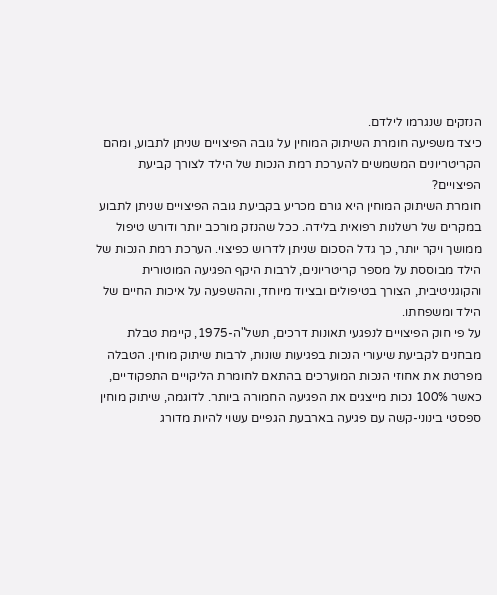הנזקים שנגרמו לילדם.
כיצד משפיעה חומרת השיתוק המוחין על גובה הפיצויים שניתן לתבוע, ומהם הקריטריונים המשמשים להערכת רמת הנכות של הילד לצורך קביעת הפיצויים?
חומרת השיתוק המוחין היא גורם מכריע בקביעת גובה הפיצויים שניתן לתבוע במקרים של רשלנות רפואית בלידה. ככל שהנזק מורכב יותר ודורש טיפול ממושך ויקר יותר, כך גדל הסכום שניתן לדרוש כפיצוי. הערכת רמת הנכות של הילד מבוססת על מספר קריטריונים, לרבות היקף הפגיעה המוטורית והקוגניטיבית, הצורך בטיפולים ובציוד מיוחד, וההשפעה על איכות החיים של הילד ומשפחתו.
על פי חוק הפיצויים לנפגעי תאונות דרכים, תשל"ה-1975, קיימת טבלת מבחנים לקביעת שיעורי הנכות בפגיעות שונות, לרבות שיתוק מוחין. הטבלה מפרטת את אחוזי הנכות המוערכים בהתאם לחומרת הליקויים התפקודיים, כאשר 100% נכות מייצגים את הפגיעה החמורה ביותר. לדוגמה, שיתוק מוחין ספסטי בינוני-קשה עם פגיעה בארבעת הגפיים עשוי להיות מדורג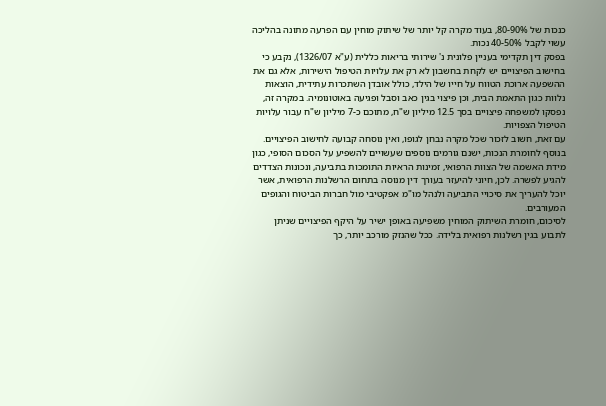כנכות של 80-90%, בעוד מקרה קל יותר של שיתוק מוחין עם הפרעה מתונה בהליכה עשוי לקבל 40-50% נכות.
בפסק דין תקדימי בעניין פלונית נ' שירותי בריאות כללית (ע"א 1326/07), נקבע כי בחישוב הפיצויים יש לקחת בחשבון לא רק את עלויות הטיפול הישירות, אלא גם את ההשפעה ארוכת הטווח על חייו של הילד, כולל אובדן השתכרות עתידית, הוצאות נלוות כגון התאמת הבית, וכן פיצוי בגין כאב וסבל ופגיעה באוטונומיה. במקרה זה, נפסקו למשפחה פיצויים בסך 12.5 מיליון ש"ח, מתוכם כ-7 מיליון ש"ח עבור עלויות הטיפול הצפויות.
עם זאת, חשוב לזכור שכל מקרה נבחן לגופו, ואין נוסחה קבועה לחישוב הפיצויים. בנוסף לחומרת הנכות, ישנם גורמים נוספים שעשויים להשפיע על הסכום הסופי, כגון מידת האשמה של הצוות הרפואי, זמינות הראיות התומכות בתביעה, ונכונות הצדדים להגיע לפשרה. לכן, חיוני להיעזר בעורך דין מנוסה בתחום הרשלנות הרפואית, אשר יוכל להעריך את סיכויי התביעה ולנהל מו"מ אפקטיבי מול חברות הביטוח והגופים המעורבים.
לסיכום, חומרת השיתוק המוחין משפיעה באופן ישיר על היקף הפיצויים שניתן לתבוע בגין רשלנות רפואית בלידה. ככל שהנזק מורכב יותר, כך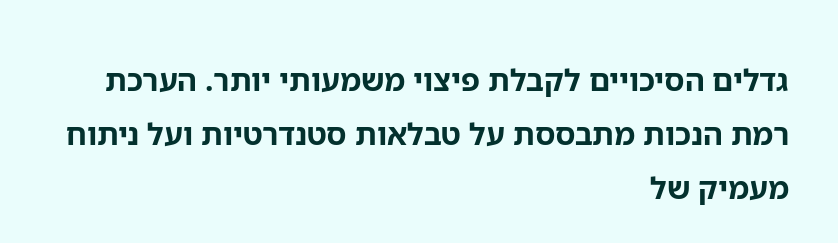גדלים הסיכויים לקבלת פיצוי משמעותי יותר. הערכת רמת הנכות מתבססת על טבלאות סטנדרטיות ועל ניתוח מעמיק של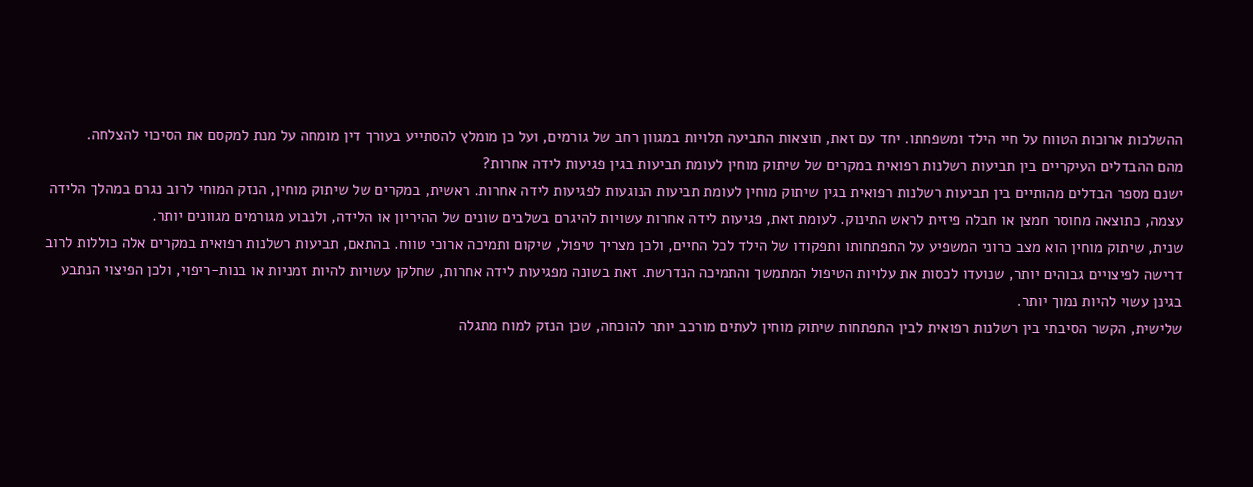ההשלכות ארוכות הטווח על חיי הילד ומשפחתו. יחד עם זאת, תוצאות התביעה תלויות במגוון רחב של גורמים, ועל כן מומלץ להסתייע בעורך דין מומחה על מנת למקסם את הסיכוי להצלחה.
מהם ההבדלים העיקריים בין תביעות רשלנות רפואית במקרים של שיתוק מוחין לעומת תביעות בגין פגיעות לידה אחרות?
ישנם מספר הבדלים מהותיים בין תביעות רשלנות רפואית בגין שיתוק מוחין לעומת תביעות הנוגעות לפגיעות לידה אחרות. ראשית, במקרים של שיתוק מוחין, הנזק המוחי לרוב נגרם במהלך הלידה עצמה, כתוצאה מחוסר חמצן או חבלה פיזית לראש התינוק. לעומת זאת, פגיעות לידה אחרות עשויות להיגרם בשלבים שונים של ההיריון או הלידה, ולנבוע מגורמים מגוונים יותר.
שנית, שיתוק מוחין הוא מצב כרוני המשפיע על התפתחותו ותפקודו של הילד לכל החיים, ולכן מצריך טיפול, שיקום ותמיכה ארוכי טווח. בהתאם, תביעות רשלנות רפואית במקרים אלה כוללות לרוב דרישה לפיצויים גבוהים יותר, שנועדו לכסות את עלויות הטיפול המתמשך והתמיכה הנדרשת. זאת בשונה מפגיעות לידה אחרות, שחלקן עשויות להיות זמניות או בנות-ריפוי, ולכן הפיצוי הנתבע בגינן עשוי להיות נמוך יותר.
שלישית, הקשר הסיבתי בין רשלנות רפואית לבין התפתחות שיתוק מוחין לעתים מורכב יותר להוכחה, שכן הנזק למוח מתגלה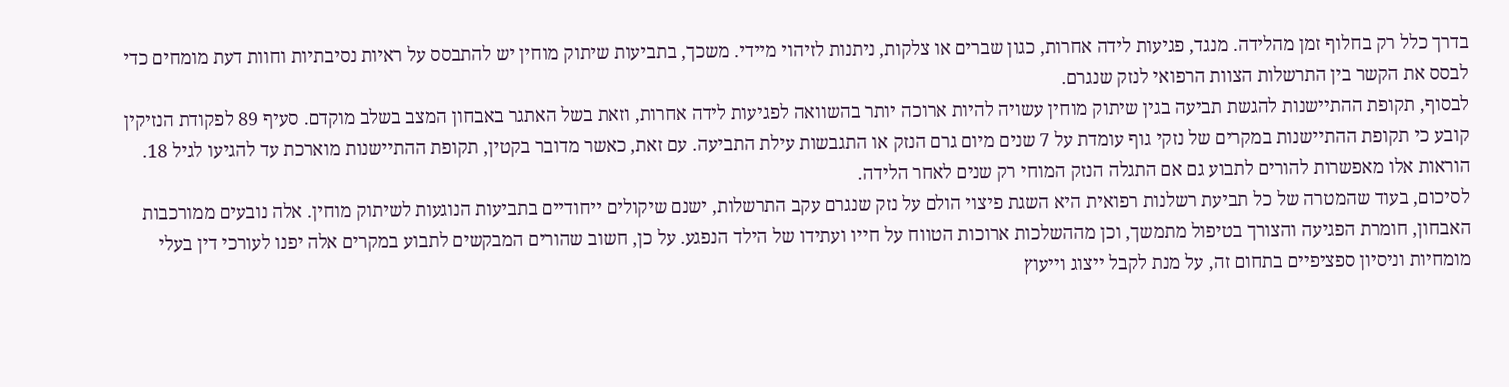בדרך כלל רק בחלוף זמן מהלידה. מנגד, פגיעות לידה אחרות, כגון שברים או צלקות, ניתנות לזיהוי מיידי. משכך, בתביעות שיתוק מוחין יש להתבסס על ראיות נסיבתיות וחוות דעת מומחים כדי לבסס את הקשר בין התרשלות הצוות הרפואי לנזק שנגרם.
לבסוף, תקופת ההתיישנות להגשת תביעה בגין שיתוק מוחין עשויה להיות ארוכה יותר בהשוואה לפגיעות לידה אחרות, וזאת בשל האתגר באבחון המצב בשלב מוקדם. סעיף 89 לפקודת הנזיקין קובע כי תקופת ההתיישנות במקרים של נזקי גוף עומדת על 7 שנים מיום גרם הנזק או התגבשות עילת התביעה. עם זאת, כאשר מדובר בקטין, תקופת ההתיישנות מוארכת עד להגיעו לגיל 18. הוראות אלו מאפשרות להורים לתבוע גם אם התגלה הנזק המוחי רק שנים לאחר הלידה.
לסיכום, בעוד שהמטרה של כל תביעת רשלנות רפואית היא השגת פיצוי הולם על נזק שנגרם עקב התרשלות, ישנם שיקולים ייחודיים בתביעות הנוגעות לשיתוק מוחין. אלה נובעים ממורכבות האבחון, חומרת הפגיעה והצורך בטיפול מתמשך, וכן מההשלכות ארוכות הטווח על חייו ועתידו של הילד הנפגע. על כן, חשוב שהורים המבקשים לתבוע במקרים אלה יפנו לעורכי דין בעלי מומחיות וניסיון ספציפיים בתחום זה, על מנת לקבל ייצוג וייעוץ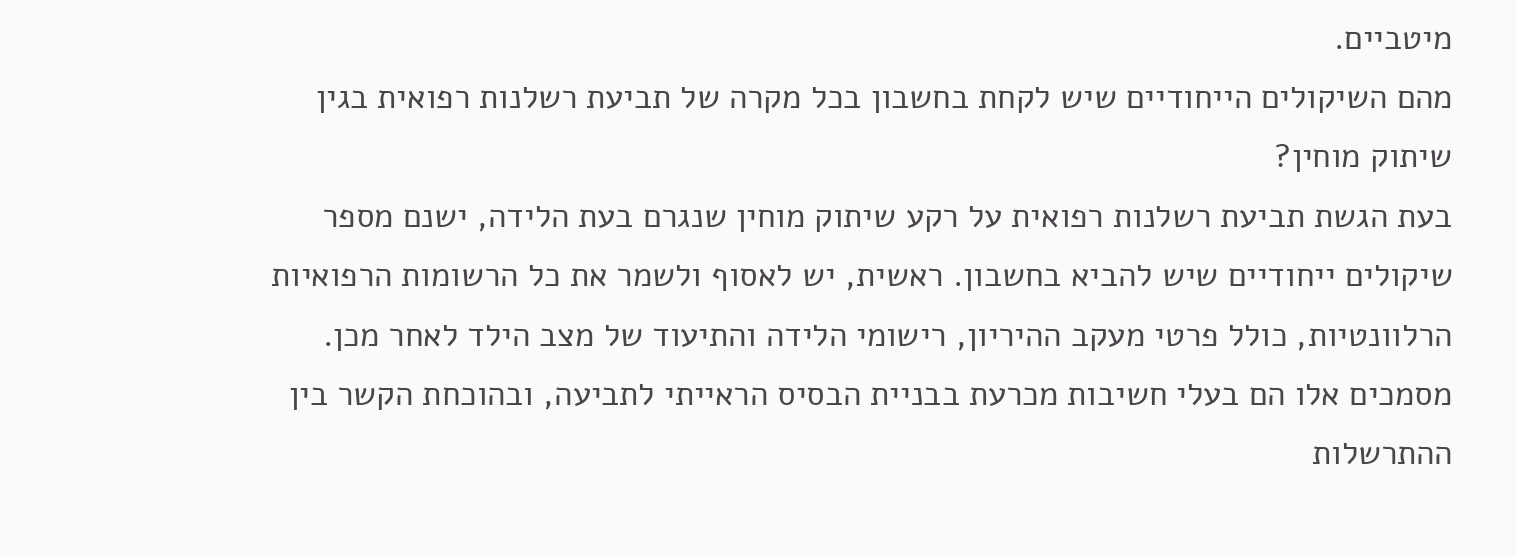מיטביים.
מהם השיקולים הייחודיים שיש לקחת בחשבון בכל מקרה של תביעת רשלנות רפואית בגין שיתוק מוחין?
בעת הגשת תביעת רשלנות רפואית על רקע שיתוק מוחין שנגרם בעת הלידה, ישנם מספר שיקולים ייחודיים שיש להביא בחשבון. ראשית, יש לאסוף ולשמר את כל הרשומות הרפואיות הרלוונטיות, כולל פרטי מעקב ההיריון, רישומי הלידה והתיעוד של מצב הילד לאחר מכן. מסמכים אלו הם בעלי חשיבות מכרעת בבניית הבסיס הראייתי לתביעה, ובהוכחת הקשר בין ההתרשלות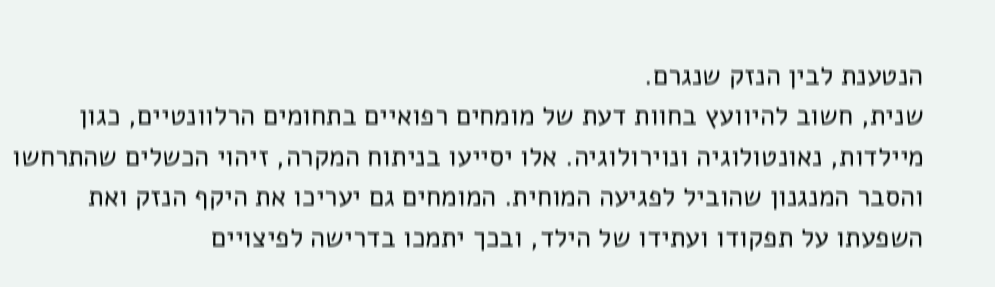הנטענת לבין הנזק שנגרם.
שנית, חשוב להיוועץ בחוות דעת של מומחים רפואיים בתחומים הרלוונטיים, כגון מיילדות, נאונטולוגיה ונוירולוגיה. אלו יסייעו בניתוח המקרה, זיהוי הכשלים שהתרחשו והסבר המנגנון שהוביל לפגיעה המוחית. המומחים גם יעריכו את היקף הנזק ואת השפעתו על תפקודו ועתידו של הילד, ובכך יתמכו בדרישה לפיצויים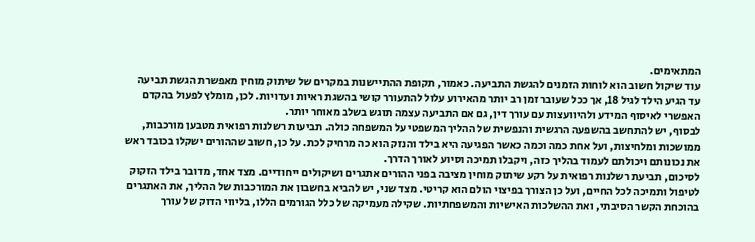המתאימים.
עוד שיקול חשוב הוא לוחות הזמנים להגשת התביעה. כאמור, תקופת ההתיישנות במקרים של שיתוק מוחין מאפשרת הגשת תביעה עד הגיע הילד לגיל 18, אך ככל שעובר זמן רב יותר מהאירוע עלול להתעורר קושי בהשגת ראיות ועדויות. לכן, מומלץ לפעול בהקדם האפשרי לאיסוף המידע ולהיוועצות עם עורך דין, גם אם התביעה עצמה תוגש בשלב מאוחר יותר.
לבסוף, יש להתחשב בהשפעה הרגשית והנפשית של ההליך המשפטי על המשפחה כולה. תביעות רשלנות רפואית מטבען מורכבות, ממושכות ומלחיצות, ועל אחת כמה וכמה כאשר הפגיעה היא בילד והנזק הוא כה מרחיק לכת. על כן, חשוב שההורים ישקלו בכובד ראש את נכונותם ויכולתם לעמוד בהליך כזה, ויקבלו תמיכה וסיוע לאורך הדרך.
לסיכום, תביעת רשלנות רפואית על רקע שיתוק מוחין מציבה בפני ההורים אתגרים ושיקולים ייחודיים. מצד אחד, מדובר בילד הזקוק לטיפול ותמיכה לכל החיים, ועל כן הצורך בפיצוי הולם הוא קריטי. מצד שני, יש להביא בחשבון את המורכבות של ההליך, את האתגרים בהוכחת הקשר הסיבתי, ואת ההשלכות האישיות והמשפחתיות. שקילה מעמיקה של כלל הגורמים הללו, בליווי הדוק של עורך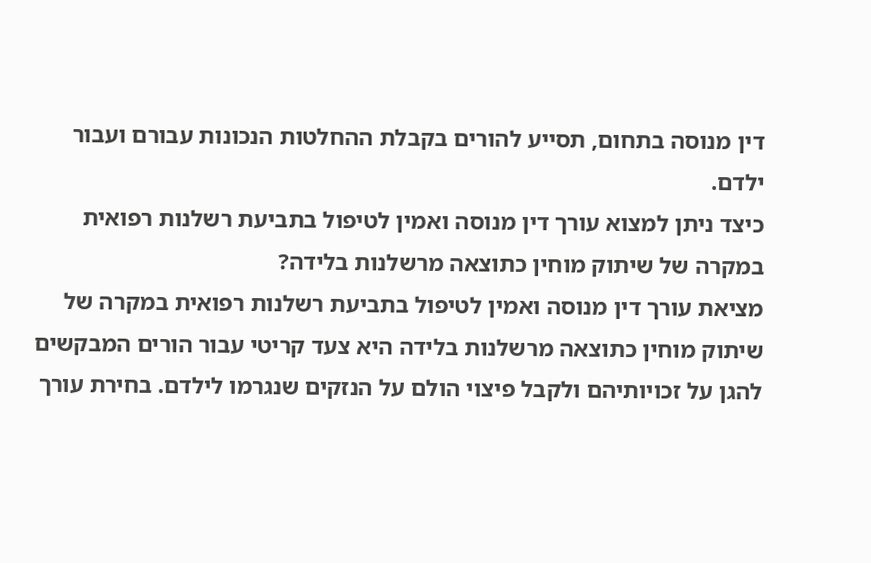דין מנוסה בתחום, תסייע להורים בקבלת ההחלטות הנכונות עבורם ועבור ילדם.
כיצד ניתן למצוא עורך דין מנוסה ואמין לטיפול בתביעת רשלנות רפואית במקרה של שיתוק מוחין כתוצאה מרשלנות בלידה?
מציאת עורך דין מנוסה ואמין לטיפול בתביעת רשלנות רפואית במקרה של שיתוק מוחין כתוצאה מרשלנות בלידה היא צעד קריטי עבור הורים המבקשים להגן על זכויותיהם ולקבל פיצוי הולם על הנזקים שנגרמו לילדם. בחירת עורך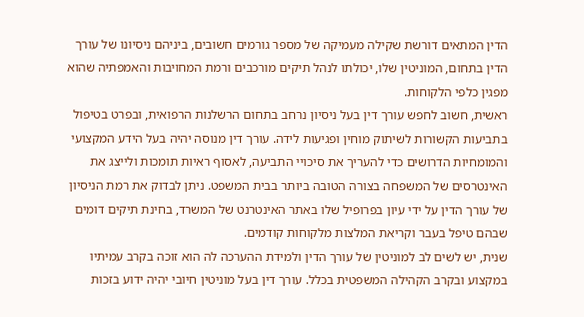הדין המתאים דורשת שקילה מעמיקה של מספר גורמים חשובים, ביניהם ניסיונו של עורך הדין בתחום, המוניטין שלו, יכולתו לנהל תיקים מורכבים ורמת המחויבות והאמפתיה שהוא מפגין כלפי הלקוחות.
ראשית, חשוב לחפש עורך דין בעל ניסיון נרחב בתחום הרשלנות הרפואית, ובפרט בטיפול בתביעות הקשורות לשיתוק מוחין ופגיעות לידה. עורך דין מנוסה יהיה בעל הידע המקצועי והמומחיות הדרושים כדי להעריך את סיכויי התביעה, לאסוף ראיות תומכות ולייצג את האינטרסים של המשפחה בצורה הטובה ביותר בבית המשפט. ניתן לבדוק את רמת הניסיון של עורך הדין על ידי עיון בפרופיל שלו באתר האינטרנט של המשרד, בחינת תיקים דומים שבהם טיפל בעבר וקריאת המלצות מלקוחות קודמים.
שנית, יש לשים לב למוניטין של עורך הדין ולמידת ההערכה לה הוא זוכה בקרב עמיתיו במקצוע ובקרב הקהילה המשפטית בכלל. עורך דין בעל מוניטין חיובי יהיה ידוע בזכות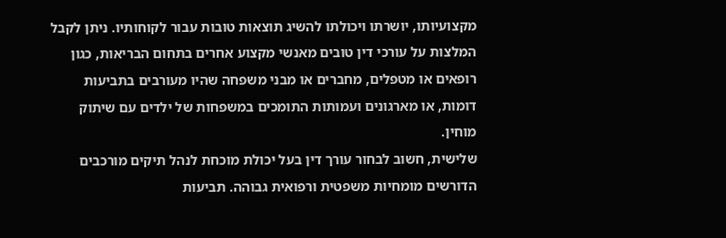מקצועיותו, יושרתו ויכולתו להשיג תוצאות טובות עבור לקוחותיו. ניתן לקבל המלצות על עורכי דין טובים מאנשי מקצוע אחרים בתחום הבריאות, כגון רופאים או מטפלים, מחברים או מבני משפחה שהיו מעורבים בתביעות דומות, או מארגונים ועמותות התומכים במשפחות של ילדים עם שיתוק מוחין.
שלישית, חשוב לבחור עורך דין בעל יכולת מוכחת לנהל תיקים מורכבים הדורשים מומחיות משפטית ורפואית גבוהה. תביעות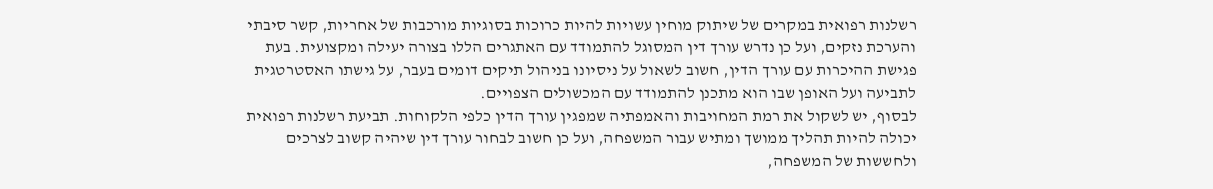רשלנות רפואית במקרים של שיתוק מוחין עשויות להיות כרוכות בסוגיות מורכבות של אחריות, קשר סיבתי והערכת נזקים, ועל כן נדרש עורך דין המסוגל להתמודד עם האתגרים הללו בצורה יעילה ומקצועית. בעת פגישת ההיכרות עם עורך הדין, חשוב לשאול על ניסיונו בניהול תיקים דומים בעבר, על גישתו האסטרטגית לתביעה ועל האופן שבו הוא מתכנן להתמודד עם המכשולים הצפויים.
לבסוף, יש לשקול את רמת המחויבות והאמפתיה שמפגין עורך הדין כלפי הלקוחות. תביעת רשלנות רפואית יכולה להיות תהליך ממושך ומתיש עבור המשפחה, ועל כן חשוב לבחור עורך דין שיהיה קשוב לצרכים ולחששות של המשפחה,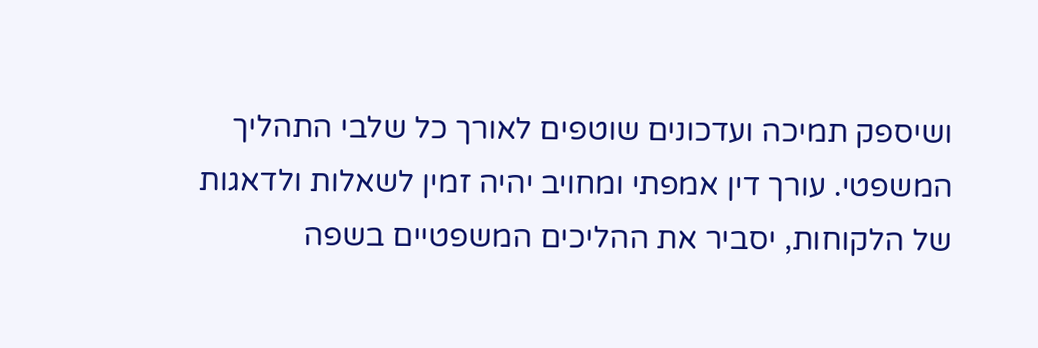ושיספק תמיכה ועדכונים שוטפים לאורך כל שלבי התהליך המשפטי. עורך דין אמפתי ומחויב יהיה זמין לשאלות ולדאגות של הלקוחות, יסביר את ההליכים המשפטיים בשפה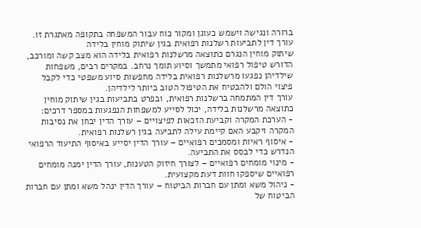ברורה ונגישה וישמש כעוגן ומקור כוח עבור המשפחה בתקופה מאתגרת זו.
עורך דין לתביעות רשלנות רפואית בגין שיתוק מוחין בלידה
שיתוק מוחין הנגרם כתוצאה מרשלנות רפואית בלידה הוא מצב קשה ומורכב, הדורש טיפול רפואי מתמשך וסיוע תומך נרחב. במקרים רבים, משפחות שילדיהן נפגעו מרשלנות רפואית בלידה מחפשות סיוע משפטי כדי לקבל פיצוי הולם ולהבטיח את הטיפול הטוב ביותר לילדיהן.
עורך דין המתמחה ברשלנות רפואית, ובפרט בתביעות בגין שיתוק מוחין כתוצאה מרשלנות בלידה, יכול לסייע למשפחות הנפגעות במספר דרכים:
- הערכת המקרה וקביעת הזכאות לפיצויים – עורך הדין יבחן את נסיבות המקרה ויקבע האם קיימת עילה לתביעה בגין רשלנות רפואית.
- איסוף ראיות ומסמכים רפואיים – עורך הדין יסייע באיסוף התיעוד הרפואי הנדרש כדי לבסס את התביעה.
- מינוי מומחים רפואיים – לצורך חיזוק הטענות, עורך הדין ימנה מומחים רפואיים שיספקו חוות דעת מקצועית.
- ניהול משא ומתן עם חברות הביטוח – עורך הדין ינהל משא ומתן עם חברות הביטוח של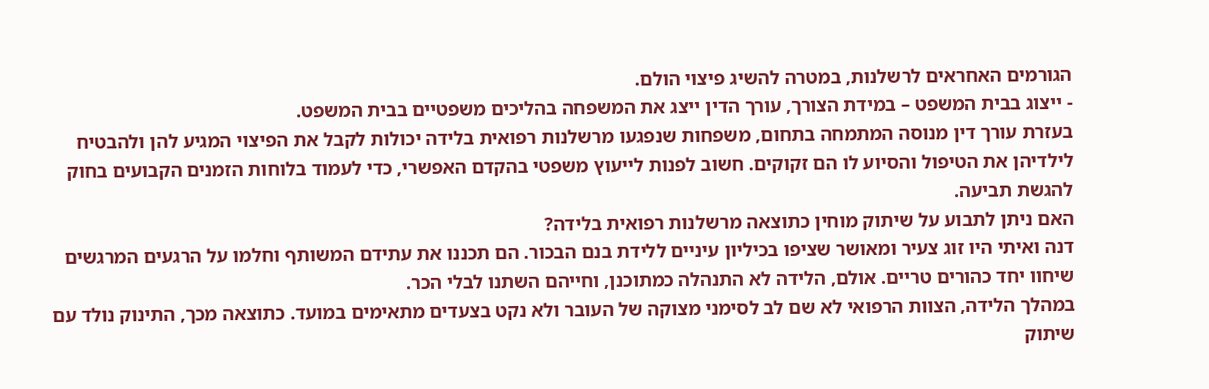הגורמים האחראים לרשלנות, במטרה להשיג פיצוי הולם.
- ייצוג בבית המשפט – במידת הצורך, עורך הדין ייצג את המשפחה בהליכים משפטיים בבית המשפט.
בעזרת עורך דין מנוסה המתמחה בתחום, משפחות שנפגעו מרשלנות רפואית בלידה יכולות לקבל את הפיצוי המגיע להן ולהבטיח לילדיהן את הטיפול והסיוע לו הם זקוקים. חשוב לפנות לייעוץ משפטי בהקדם האפשרי, כדי לעמוד בלוחות הזמנים הקבועים בחוק להגשת תביעה.
האם ניתן לתבוע על שיתוק מוחין כתוצאה מרשלנות רפואית בלידה?
דנה ואיתי היו זוג צעיר ומאושר שציפו בכיליון עיניים ללידת בנם הבכור. הם תכננו את עתידם המשותף וחלמו על הרגעים המרגשים שיחוו יחד כהורים טריים. אולם, הלידה לא התנהלה כמתוכנן, וחייהם השתנו לבלי הכר.
במהלך הלידה, הצוות הרפואי לא שם לב לסימני מצוקה של העובר ולא נקט בצעדים מתאימים במועד. כתוצאה מכך, התינוק נולד עם שיתוק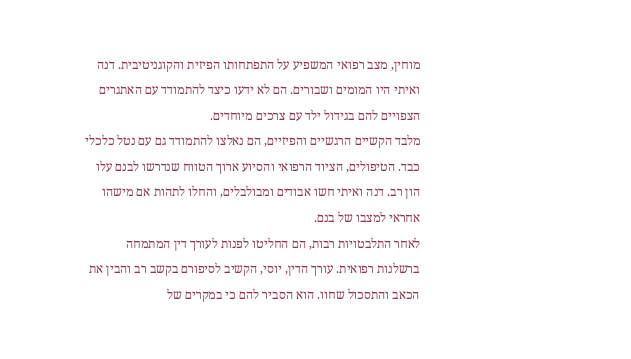מוחין, מצב רפואי המשפיע על התפתחותו הפיזית והקוגניטיבית. דנה ואיתי היו המומים ושבורים. הם לא ידעו כיצד להתמודד עם האתגרים הצפויים להם בגידול ילד עם צרכים מיוחדים.
מלבד הקשיים הרגשיים והפיזיים, הם נאלצו להתמודד גם עם נטל כלכלי כבד. הטיפולים, הציוד הרפואי והסיוע ארוך הטווח שנדרשו לבנם עלו הון רב. דנה ואיתי חשו אבודים ומבולבלים, והחלו לתהות אם מישהו אחראי למצבו של בנם.
לאחר התלבטויות רבות, הם החליטו לפנות לעורך דין המתמחה ברשלנות רפואית. עורך הדין, יוסי, הקשיב לסיפורם בקשב רב והבין את הכאב והתסכול שחוו. הוא הסביר להם כי במקרים של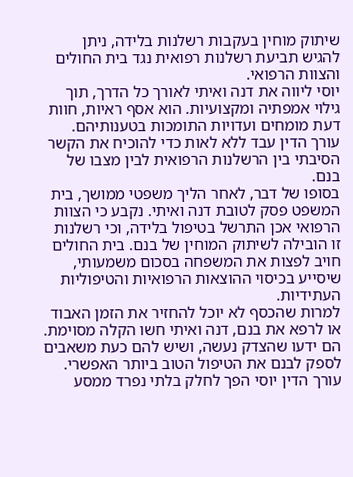שיתוק מוחין בעקבות רשלנות בלידה, ניתן להגיש תביעת רשלנות רפואית נגד בית החולים והצוות הרפואי.
יוסי ליווה את דנה ואיתי לאורך כל הדרך, תוך גילוי אמפתיה ומקצועיות. הוא אסף ראיות, חוות דעת מומחים ועדויות התומכות בטענותיהם. עורך הדין עבד ללא לאות כדי להוכיח את הקשר הסיבתי בין הרשלנות הרפואית לבין מצבו של בנם.
בסופו של דבר, לאחר הליך משפטי ממושך, בית המשפט פסק לטובת דנה ואיתי. נקבע כי הצוות הרפואי אכן התרשל בטיפול בלידה, וכי רשלנות זו הובילה לשיתוק המוחין של בנם. בית החולים חויב לפצות את המשפחה בסכום משמעותי, שיסייע בכיסוי ההוצאות הרפואיות והטיפוליות העתידיות.
למרות שהכסף לא יוכל להחזיר את הזמן האבוד או לרפא את בנם, דנה ואיתי חשו הקלה מסוימת. הם ידעו שהצדק נעשה, ושיש להם כעת משאבים לספק לבנם את הטיפול הטוב ביותר האפשרי. עורך הדין יוסי הפך לחלק בלתי נפרד ממסע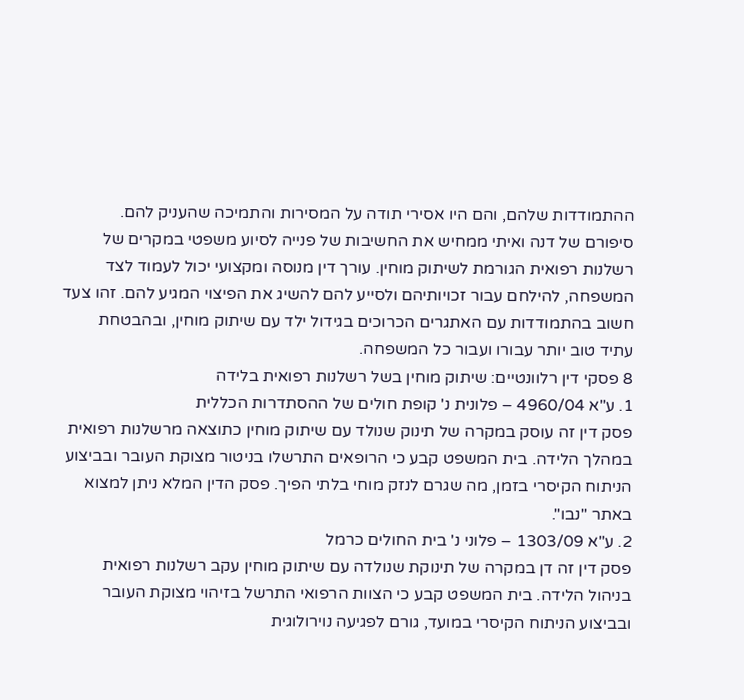ההתמודדות שלהם, והם היו אסירי תודה על המסירות והתמיכה שהעניק להם.
סיפורם של דנה ואיתי ממחיש את החשיבות של פנייה לסיוע משפטי במקרים של רשלנות רפואית הגורמת לשיתוק מוחין. עורך דין מנוסה ומקצועי יכול לעמוד לצד המשפחה, להילחם עבור זכויותיהם ולסייע להם להשיג את הפיצוי המגיע להם. זהו צעד חשוב בהתמודדות עם האתגרים הכרוכים בגידול ילד עם שיתוק מוחין, ובהבטחת עתיד טוב יותר עבורו ועבור כל המשפחה.
8 פסקי דין רלוונטיים: שיתוק מוחין בשל רשלנות רפואית בלידה
1. ע"א 4960/04 – פלונית נ' קופת חולים של ההסתדרות הכללית
פסק דין זה עוסק במקרה של תינוק שנולד עם שיתוק מוחין כתוצאה מרשלנות רפואית במהלך הלידה. בית המשפט קבע כי הרופאים התרשלו בניטור מצוקת העובר ובביצוע הניתוח הקיסרי בזמן, מה שגרם לנזק מוחי בלתי הפיך. פסק הדין המלא ניתן למצוא באתר "נבו".
2. ע"א 1303/09 – פלוני נ' בית החולים כרמל
פסק דין זה דן במקרה של תינוקת שנולדה עם שיתוק מוחין עקב רשלנות רפואית בניהול הלידה. בית המשפט קבע כי הצוות הרפואי התרשל בזיהוי מצוקת העובר ובביצוע הניתוח הקיסרי במועד, גורם לפגיעה נוירולוגית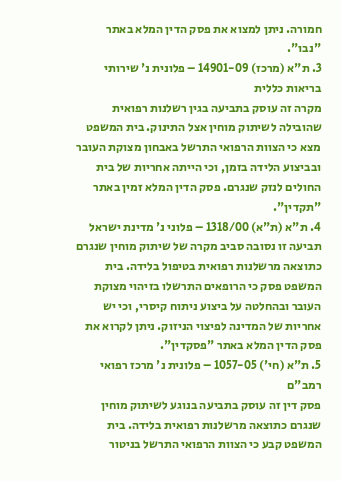חמורה. ניתן למצוא את פסק הדין המלא באתר "נבו".
3. ת"א (מרכז) 14901-09 – פלונית נ' שירותי בריאות כללית
מקרה זה עוסק בתביעה בגין רשלנות רפואית שהובילה לשיתוק מוחין אצל התינוק. בית המשפט מצא כי הצוות הרפואי התרשל באבחון מצוקת העובר ובביצוע הלידה בזמן, וכי הייתה אחריות של בית החולים לנזק שנגרם. פסק הדין המלא זמין באתר "תקדין".
4. ת"א (ת"א) 1318/00 – פלוני נ' מדינת ישראל
תביעה זו נסובה סביב מקרה של שיתוק מוחין שנגרם כתוצאה מרשלנות רפואית בטיפול בלידה. בית המשפט פסק כי הרופאים התרשלו בזיהוי מצוקת העובר ובהחלטה על ביצוע ניתוח קיסרי, וכי יש אחריות של המדינה לפיצוי הניזוק. ניתן לקרוא את פסק הדין המלא באתר "פסקדין".
5. ת"א (חי') 1057-05 – פלונית נ' מרכז רפואי רמב"ם
פסק דין זה עוסק בתביעה בנוגע לשיתוק מוחין שנגרם כתוצאה מרשלנות רפואית בלידה. בית המשפט קבע כי הצוות הרפואי התרשל בניטור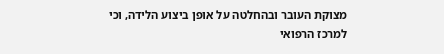מצוקת העובר ובהחלטה על אופן ביצוע הלידה, וכי למרכז הרפואי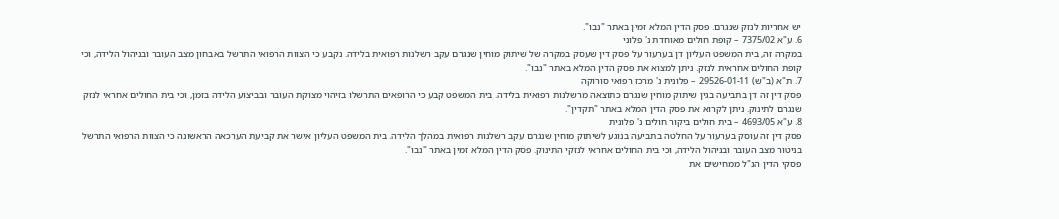יש אחריות לנזק שנגרם. פסק הדין המלא זמין באתר "נבו".
6. ע"א 7375/02 – קופת חולים מאוחדת נ' פלוני
במקרה זה, בית המשפט העליון דן בערעור על פסק דין שעסק במקרה של שיתוק מוחין שנגרם עקב רשלנות רפואית בלידה. נקבע כי הצוות הרפואי התרשל באבחון מצב העובר ובניהול הלידה, וכי קופת החולים אחראית לנזק. ניתן למצוא את פסק הדין המלא באתר "נבו".
7. ת"א (ב"ש) 29526-01-11 – פלונית נ' מרכז רפואי סורוקה
פסק דין זה דן בתביעה בגין שיתוק מוחין שנגרם כתוצאה מרשלנות רפואית בלידה. בית המשפט קבע כי הרופאים התרשלו בזיהוי מצוקת העובר ובביצוע הלידה בזמן, וכי בית החולים אחראי לנזק שנגרם לתינוק. ניתן לקרוא את פסק הדין המלא באתר "תקדין".
8. ע"א 4693/05 – בית חולים ביקור חולים נ' פלונית
פסק דין זה עוסק בערעור על החלטה בתביעה בנוגע לשיתוק מוחין שנגרם עקב רשלנות רפואית במהלך הלידה. בית המשפט העליון אישר את קביעת הערכאה הראשונה כי הצוות הרפואי התרשל בניטור מצב העובר ובניהול הלידה, וכי בית החולים אחראי לנזקי התינוק. פסק הדין המלא זמין באתר "נבו".
פסקי הדין הנ"ל ממחישים את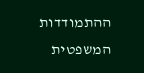ההתמודדות המשפטית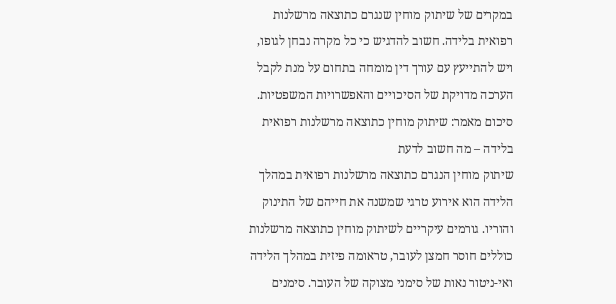במקרים של שיתוק מוחין שנגרם כתוצאה מרשלנות רפואית בלידה. חשוב להדגיש כי כל מקרה נבחן לגופו, ויש להתייעץ עם עורך דין מומחה בתחום על מנת לקבל הערכה מדויקת של הסיכויים והאפשרויות המשפטיות.
סיכום מאמר: שיתוק מוחין כתוצאה מרשלנות רפואית בלידה – מה חשוב לדעת
שיתוק מוחין הנגרם כתוצאה מרשלנות רפואית במהלך הלידה הוא אירוע טרגי שמשנה את חייהם של התינוק והוריו. גורמים עיקריים לשיתוק מוחין כתוצאה מרשלנות כוללים חוסר חמצן לעובר, טראומה פיזית במהלך הלידה ואי-ניטור נאות של סימני מצוקה של העובר. סימנים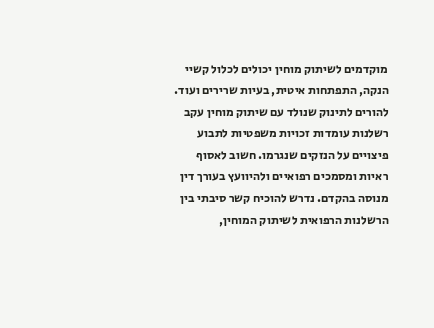מוקדמים לשיתוק מוחין יכולים לכלול קשיי הנקה, התפתחות איטית, בעיות שרירים ועוד.
להורים לתינוק שנולד עם שיתוק מוחין עקב רשלנות עומדות זכויות משפטיות לתבוע פיצויים על הנזקים שנגרמו. חשוב לאסוף ראיות ומסמכים רפואיים ולהיוועץ בעורך דין מנוסה בהקדם. נדרש להוכיח קשר סיבתי בין הרשלנות הרפואית לשיתוק המוחין,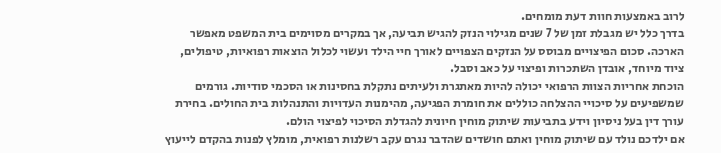לרוב באמצעות חוות דעת מומחים.
בדרך כלל יש מגבלת זמן של 7 שנים מגילוי הנזק להגיש תביעה, אך במקרים מסוימים בית המשפט מאפשר הארכה. סכום הפיצויים מבוסס על הנזקים הצפויים לאורך חיי הילד ועשוי לכלול הוצאות רפואיות, טיפולים, ציוד מיוחד, אובדן השתכרות ופיצוי על כאב וסבל.
הוכחת אחריות הצוות הרפואי יכולה להיות מאתגרת ולעיתים נתקלת בחסינות או הסכמי סודיות. גורמים שמשפיעים על סיכויי ההצלחה כוללים את חומרת הפגיעה, מהימנות העדויות והתנהלות בית החולים. בחירת עורך דין בעל ניסיון וידע בתביעות שיתוק מוחין חיונית להגדלת הסיכוי לפיצוי הולם.
אם ילדכם נולד עם שיתוק מוחין ואתם חושדים שהדבר נגרם עקב רשלנות רפואית, מומלץ לפנות בהקדם לייעוץ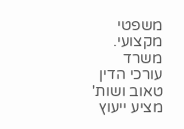משפטי מקצועי. משרד עורכי הדין טאוב ושות' מציע ייעוץ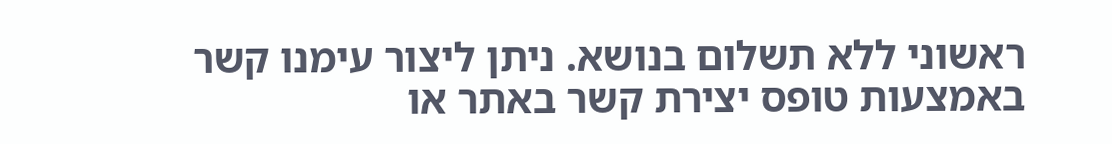ראשוני ללא תשלום בנושא. ניתן ליצור עימנו קשר באמצעות טופס יצירת קשר באתר או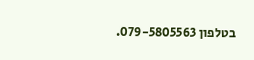בטלפון 079-5805563.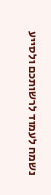נשמח לעמוד לרשותכם ולסייע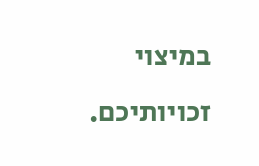במיצוי זכויותיכם.